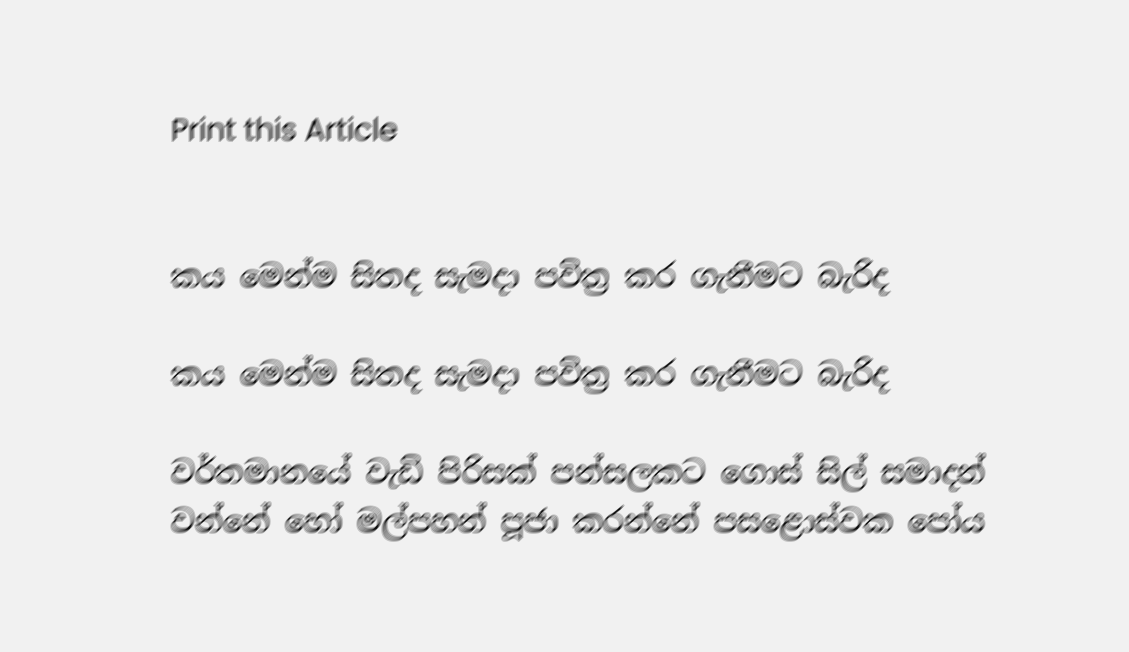Print this Article


කය මෙන්ම සිතද සැමදා පවිත්‍ර කර ගැනීමට බැරිද

කය මෙන්ම සිතද සැමදා පවිත්‍ර කර ගැනීමට බැරිද

වර්තමානයේ වැඩි පිරිසක් පන්සලකට ගොස් සිල් සමාදන් වන්නේ හෝ මල්පහන් පූජා කරන්නේ පසළොස්වක පෝය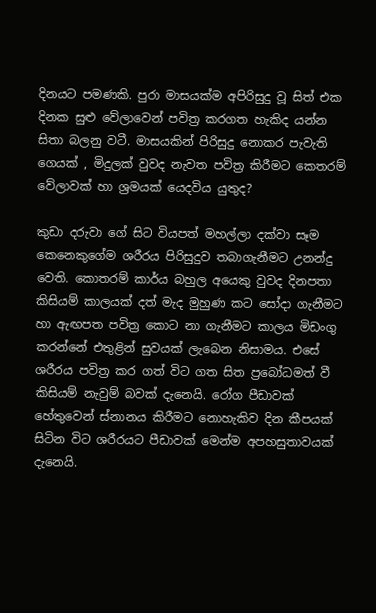දිනයට පමණකි. පුරා මාසයක්ම අපිරිසුදු වූ සිත් එක දිනක සුළු වේලාවෙන් පවිත්‍ර කරගත හැකිද යන්න සිතා බලනු වටී. මාසයකින් පිරිසුදු නොකර පැවැති ගෙයක් , මිදුලක් වුවද නැවත පවිත්‍ර කිරීමට කෙතරම් වේලාවක් හා ශ්‍රමයක් යෙදවිය යුතුද?

කුඩා දරුවා ගේ සිට වියපත් මහල්ලා දක්වා සෑම කෙනෙකුගේම ශරීරය පිරිසුදුව තබාගැනීමට උනන්දු වෙති. කොතරම් කාර්ය බහුල අයෙකු වුවද දිනපතා කිසියම් කාලයක් දත් මැද මුහුණ කට සෝදා ගැනීමට හා ඇඟපත පවිත්‍ර කොට නා ගැනීමට කාලය මිඩංගු කරන්නේ එතුළින් සුවයක් ලැබෙන නිසාමය. එසේ ශරීරය පවිත්‍ර කර ගත් විට ගත සිත ප්‍රබෝධමත් වී කිසියම් නැවුම් බවක් දැනෙයි. රෝග පීඩාවක් හේතුවෙන් ස්නානය කිරීමට නොහැකිව දින කීපයක් සිටින විට ශරීරයට පීඩාවක් මෙන්ම අපහසුතාවයක් දැනෙයි.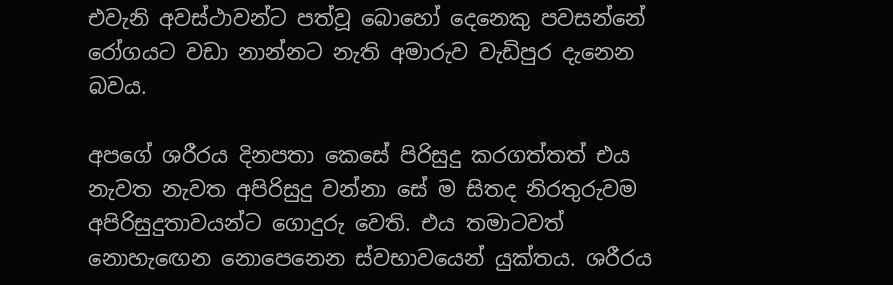එවැනි අවස්ථාවන්ට පත්වූ බොහෝ දෙනෙකු පවසන්නේ රෝගයට වඩා නාන්නට නැති අමාරුව වැඩිපුර දැනෙන බවය.

අපගේ ශරීරය දිනපතා කෙසේ පිරිසුදු කරගත්තත් එය නැවත නැවත අපිරිසුදු වන්නා සේ ම සිතද නිරතුරුවම අපිරිසුදුතාවයන්ට ගොදුරු වෙති. එය තමාටවත් නොහැඟෙන නොපෙනෙන ස්වභාවයෙන් යුක්තය. ශරීරය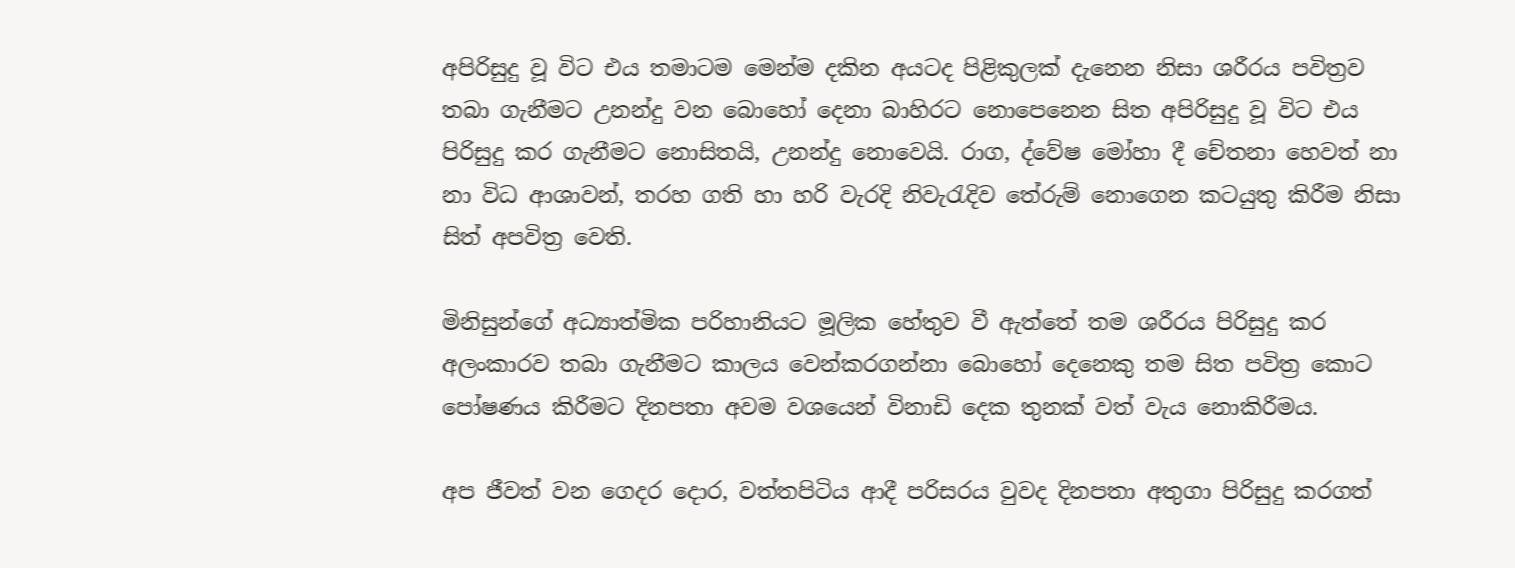අපිරිසුදු වූ විට එය තමාටම මෙන්ම දකින අයටද පිළිකුලක් දැනෙන නිසා ශරීරය පවිත්‍රව තබා ගැනීමට උනන්දු වන බොහෝ දෙනා බාහිරට නොපෙනෙන සිත අපිරිසුදු වූ විට එය පිරිසුදු කර ගැනීමට නොසිතයි, උනන්දු නොවෙයි. රාග, ද්වේෂ මෝහා දී චේතනා හෙවත් නා නා විධ ආශාවන්, තරහ ගති හා හරි වැරදි නිවැරැදිව තේරුම් නොගෙන කටයුතු කිරීම නිසා සිත් අපවිත්‍ර වෙති.

මිනිසුන්ගේ අධ්‍යාත්මික පරිහානියට මූලික හේතුව වී ඇත්තේ තම ශරීරය පිරිසුදු කර අලංකාරව තබා ගැනීමට කාලය වෙන්කරගන්නා බොහෝ දෙනෙකු තම සිත පවිත්‍ර කොට පෝෂණය කිරීමට දිනපතා අවම වශයෙන් විනාඩි දෙක තුනක් වත් වැය නොකිරීමය.

අප ජීවත් වන ගෙදර දොර, වත්තපිටිය ආදී පරිසරය වුවද දිනපතා අතුගා පිරිසුදු කරගත්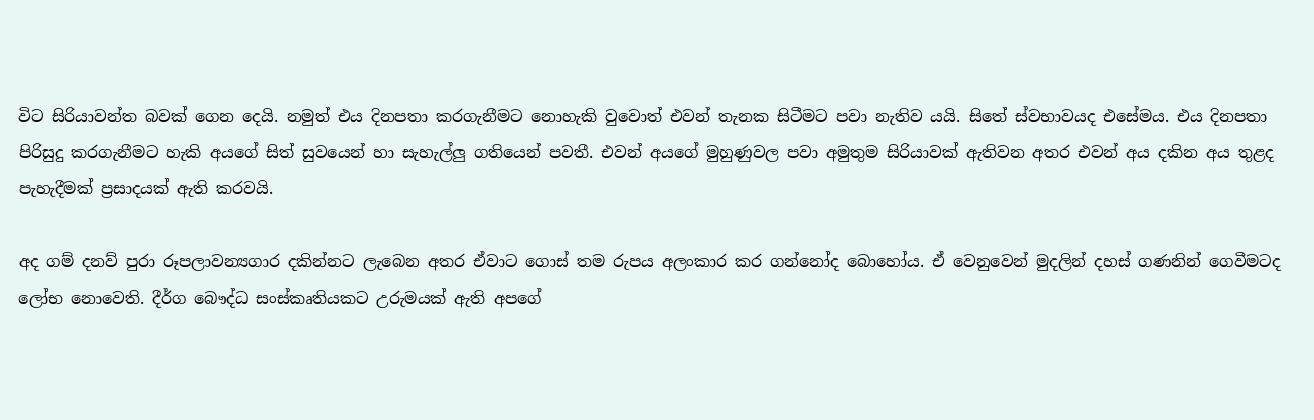විට සිරියාවන්ත බවක් ගෙන දෙයි. නමුත් එය දිනපතා කරගැනීමට නොහැකි වුවොත් එවන් තැනක සිටීමට පවා නැතිව යයි. සිතේ ස්වභාවයද එසේමය. එය දිනපතා පිරිසුදු කරගැනීමට හැකි අයගේ සිත් සුවයෙන් හා සැහැල්ලු ගතියෙන් පවතී. එවන් අයගේ මුහුණුවල පවා අමුතුම සිරියාවක් ඇතිවන අතර එවන් අය දකින අය තුළද පැහැදීමක් ප්‍රසාදයක් ඇති කරවයි.

අද ගම් දනව් පුරා රූපලාවන්‍යගාර දකින්නට ලැබෙන අතර ඒවාට ගොස් තම රුපය අලංකාර කර ගන්නෝද බොහෝය. ඒ වෙනුවෙන් මුදලින් දහස් ගණනින් ගෙවීමටද ලෝභ නොවෙති. දීර්ග බෞද්ධ සංස්කෘතියකට උරුමයක් ඇති අපගේ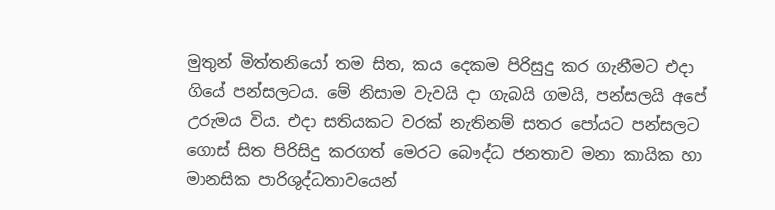මුතුන් මිත්තනියෝ තම සිත, කය දෙකම පිරිසුදු කර ගැනීමට එදා ගියේ පන්සලටය. මේ නිසාම වැවයි දා ගැබයි ගමයි, පන්සලයි අපේ උරුමය විය. එදා සතියකට වරක් නැතිනම් සතර පෝයට පන්සලට ගොස් සිත පිරිසිදු කරගත් මෙරට බෞද්ධ ජනතාව මනා කායික හා මානසික පාරිශුද්ධතාවයෙන්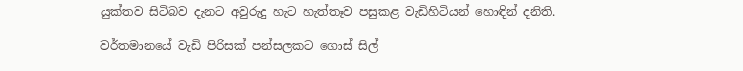යුක්තව සිටිබව දැනට අවුරුදු හැට හැත්තෑව පසුකළ වැඩිහිටියන් හොඳින් දනිති.

වර්තමානයේ වැඩි පිරිසක් පන්සලකට ගොස් සිල්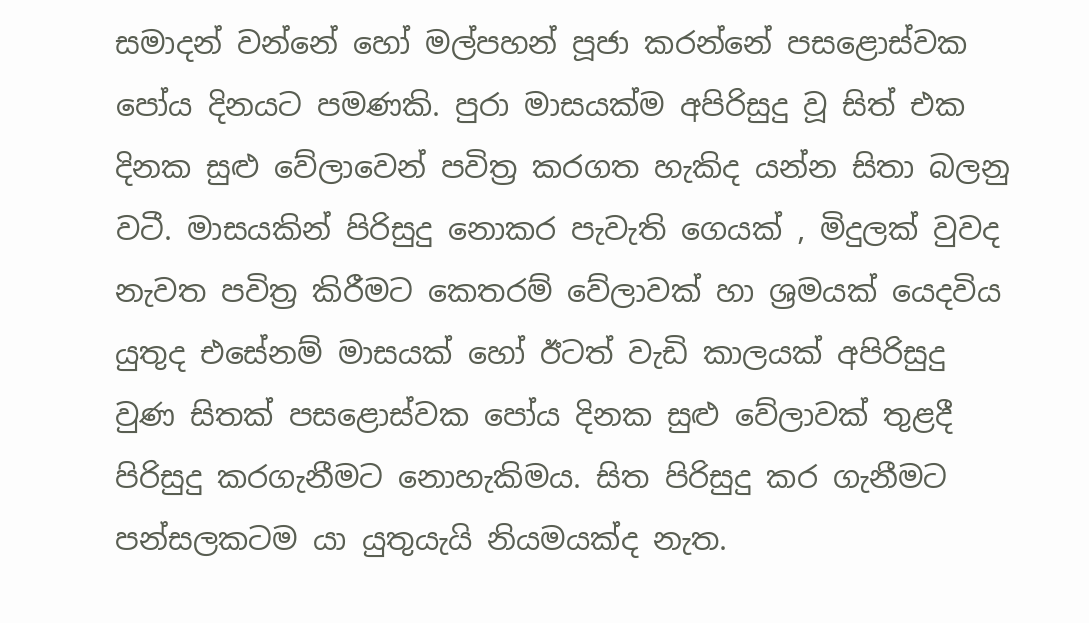සමාදන් වන්නේ හෝ මල්පහන් පූජා කරන්නේ පසළොස්වක පෝය දිනයට පමණකි. පුරා මාසයක්ම අපිරිසුදු වූ සිත් එක දිනක සුළු වේලාවෙන් පවිත්‍ර කරගත හැකිද යන්න සිතා බලනු වටී. මාසයකින් පිරිසුදු නොකර පැවැති ගෙයක් , මිදුලක් වුවද නැවත පවිත්‍ර කිරීමට කෙතරම් වේලාවක් හා ශ්‍රමයක් යෙදවිය යුතුද එසේනම් මාසයක් හෝ ඊටත් වැඩි කාලයක් අපිරිසුදු වුණ සිතක් පසළොස්වක පෝය දිනක සුළු වේලාවක් තුළදී පිරිසුදු කරගැනීමට නොහැකිමය. සිත පිරිසුදු කර ගැනීමට පන්සලකටම යා යුතුයැයි නියමයක්ද නැත.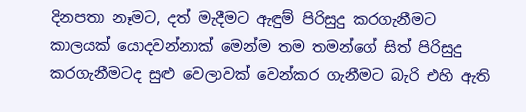දිනපතා නෑමට, දත් මැදීමට ඇඳුම් පිරිසුදු කරගැනීමට කාලයක් යොදවන්නාක් මෙන්ම තම තමන්ගේ සිත් පිරිසුදු කරගැනීමටද සුළු වෙලාවක් වෙන්කර ගැනීමට බැරි එහි ඇති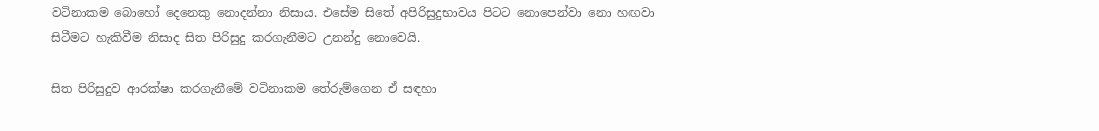වටිනාකම බොහෝ දෙනෙකු නොදන්නා නිසාය. එසේම සිතේ අපිරිසුදුභාවය පිටට නොපෙන්වා නො හඟවා සිටීමට හැකිවීම නිසාද සිත පිරිසුදු කරගැනීමට උනන්දු නොවෙයි.

සිත පිරිසුදුව ආරක්ෂා කරගැනීමේ වටිනාකම තේරුම්ගෙන ඒ සඳහා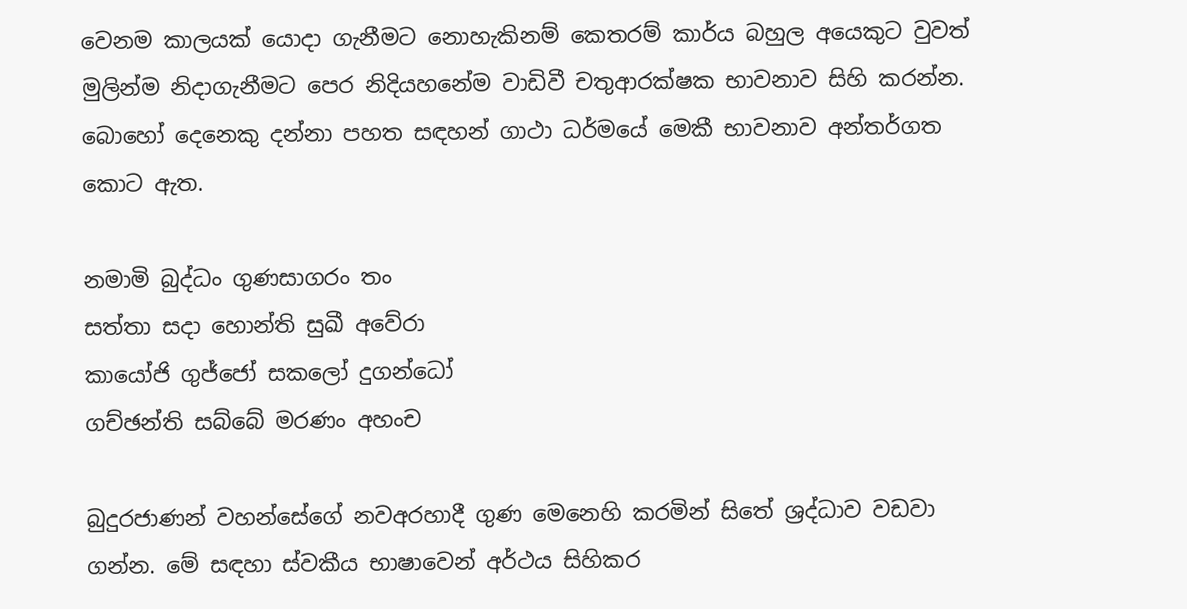වෙනම කාලයක් යොදා ගැනීමට නොහැකිනම් කෙතරම් කාර්ය බහුල අයෙකුට වුවත් මුලින්ම නිදාගැනීමට පෙර නිදියහනේම වාඩිවී චතුආරක්ෂක භාවනාව සිහි කරන්න. බොහෝ දෙනෙකු දන්නා පහත සඳහන් ගාථා ධර්මයේ මෙකී භාවනාව අන්තර්ගත කොට ඇත.

නමාමි බුද්ධං ගුණසාගරං තං
සත්තා සදා හොන්ති සුඛී අවේරා
කායෝජි ගුජ්ජෝ සකලෝ දුගන්ධෝ
ගච්ඡන්ති සබ්බේ මරණං අහංච

බුදුරජාණන් වහන්සේගේ නවඅරහාදී ගුණ මෙනෙහි කරමින් සිතේ ශ්‍රද්ධාව වඩවා ගන්න. මේ සඳහා ස්වකීය භාෂාවෙන් අර්ථය සිහිකර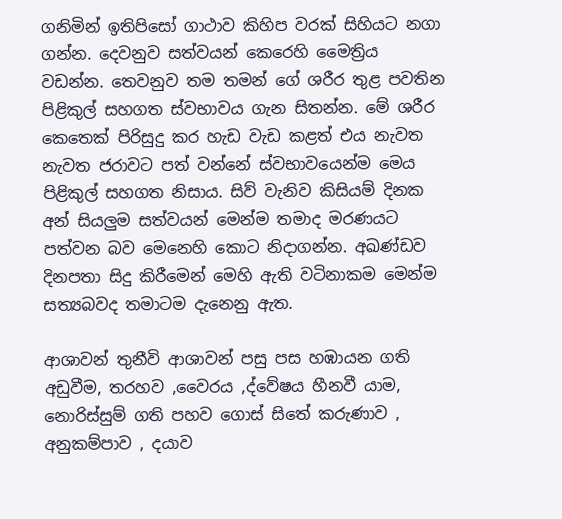ගනිමින් ඉතිපිසෝ ගාථාව කිහිප වරක් සිහියට නගා ගන්න. දෙවනුව සත්වයන් කෙරෙහි මෛත්‍රිය වඩන්න. තෙවනුව තම තමන් ගේ ශරීර තුළ පවතින පිළිකුල් සහගත ස්වභාවය ගැන සිතන්න. මේ ශරීර කෙතෙක් පිරිසුදු කර හැඩ වැඩ කළත් එය නැවත නැවත ජරාවට පත් වන්නේ ස්වභාවයෙන්ම මෙය පිළිකුල් සහගත නිසාය. සිව් වැනිව කිසියම් දිනක අන් සියලුම සත්වයන් මෙන්ම තමාද මරණයට පත්වන බව මෙනෙහි කොට නිදාගන්න. අඛණ්ඩව දිනපතා සිදු කිරීමෙන් මෙහි ඇති වටිනාකම මෙන්ම සත්‍යබවද තමාටම දැනෙනු ඇත.

ආශාවන් තුනීවි ආශාවන් පසු පස හඹායන ගති අඩුවීම, තරහව ,වෛරය ,ද්වේෂය හීනවී යාම, නොරිස්සුම් ගති පහව ගොස් සිතේ කරුණාව , අනුකම්පාව , දයාව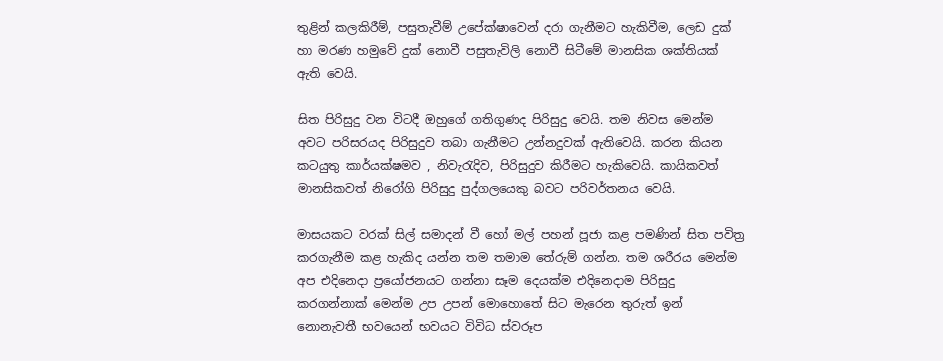තුළින් කලකිරීම්, පසුතැවීම් උපේක්ෂාවෙන් දරා ගැනීමට හැකිවීම, ලෙඩ දුක් හා මරණ හමුවේ දුක් නොවී පසුතැවිලි නොවී සිටීමේ මානසික ශක්තියක් ඇති වෙයි.

සිත පිරිසුදු වන විටදී ඔහුගේ ගතිගුණද පිරිසුදු වෙයි. තම නිවස මෙන්ම අවට පරිසරයද පිරිසුදුව තබා ගැනීමට උන්නදුවක් ඇතිවෙයි. කරන කියන කටයුතු කාර්යක්ෂමව , නිවැරැදිව, පිරිසුදුව කිරීමට හැකිවෙයි. කායිකවත් මානසිකවත් නිරෝගි පිරිසුදු පුද්ගලයෙකු බවට පරිවර්තනය වෙයි.

මාසයකට වරක් සිල් සමාදන් වී හෝ මල් පහන් පූජා කළ පමණින් සිත පවිත්‍ර කරගැනීම කළ හැකිද යන්න තම තමාම තේරුම් ගන්න. තම ශරීරය මෙන්ම අප එදිනෙදා ප්‍රයෝජනයට ගන්නා සෑම දෙයක්ම එදිනෙදාම පිරිසුදු කරගන්නාක් මෙන්ම උප උපන් මොහොතේ සිට මැරෙන තුරුත් ඉන් නොනැවතී භවයෙන් භවයට විවිධ ස්වරූප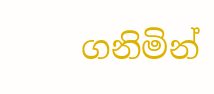ගනිමින්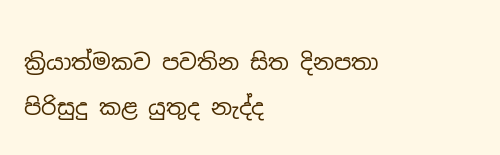ක්‍රියාත්මකව පවතින සිත දිනපතා පිරිසුදු කළ යුතුද නැද්ද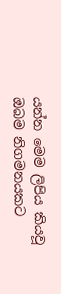යන්න මෙම ලිපිය කියවූ ඔබම නිගමනයකට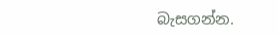බැසගන්න.